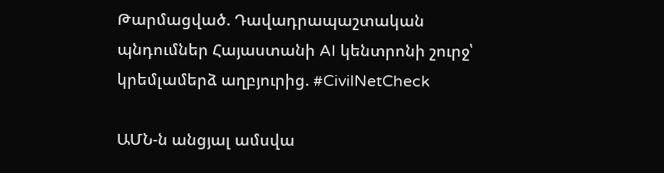Թարմացված. Դավադրապաշտական պնդումներ Հայաստանի AI կենտրոնի շուրջ՝ կրեմլամերձ աղբյուրից. #CivilNetCheck

ԱՄՆ-ն անցյալ ամսվա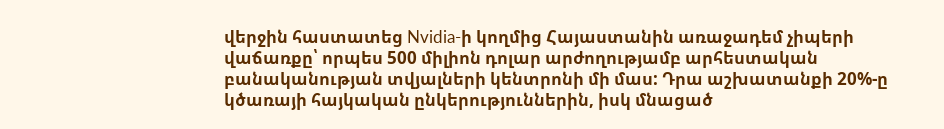վերջին հաստատեց Nvidia-ի կողմից Հայաստանին առաջադեմ չիպերի վաճառքը՝ որպես 500 միլիոն դոլար արժողությամբ արհեստական բանականության տվյալների կենտրոնի մի մաս: Դրա աշխատանքի 20%-ը կծառայի հայկական ընկերություններին, իսկ մնացած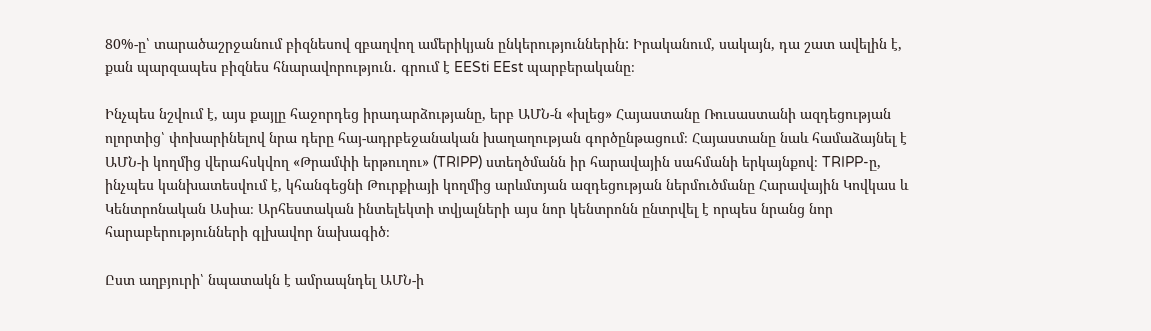80%-ը՝ տարածաշրջանում բիզնեսով զբաղվող ամերիկյան ընկերություններին: Իրականում, սակայն, դա շատ ավելին է, քան պարզապես բիզնես հնարավորություն․ գրում է EESti EEst պարբերականը։

Ինչպես նշվում է, այս քայլը հաջորդեց իրադարձությանը, երբ ԱՄՆ-ն «խլեց» Հայաստանը Ռուսաստանի ազդեցության ոլորտից՝ փոխարինելով նրա դերը հայ-ադրբեջանական խաղաղության գործընթացում։ Հայաստանը նաև համաձայնել է ԱՄՆ-ի կողմից վերահսկվող «Թրամփի երթուղու» (TRIPP) ստեղծմանն իր հարավային սահմանի երկայնքով։ TRIPP-ը, ինչպես կանխատեսվում է, կհանգեցնի Թուրքիայի կողմից արևմտյան ազդեցության ներմուծմանը Հարավային Կովկաս և Կենտրոնական Ասիա։ Արհեստական ինտելեկտի տվյալների այս նոր կենտրոնն ընտրվել է որպես նրանց նոր հարաբերությունների գլխավոր նախագիծ։

Ըստ աղբյուրի՝ նպատակն է ամրապնդել ԱՄՆ-ի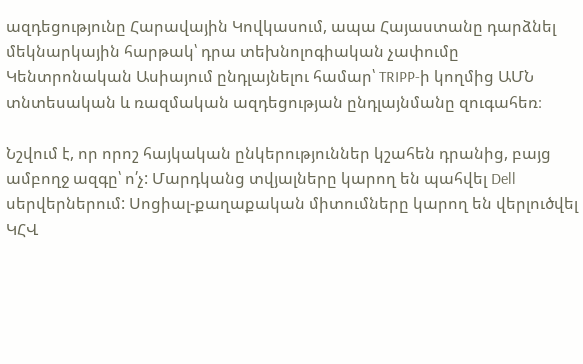ազդեցությունը Հարավային Կովկասում, ապա Հայաստանը դարձնել մեկնարկային հարթակ՝ դրա տեխնոլոգիական չափումը Կենտրոնական Ասիայում ընդլայնելու համար՝ TRIPP-ի կողմից ԱՄՆ տնտեսական և ռազմական ազդեցության ընդլայնմանը զուգահեռ։

Նշվում է, որ որոշ հայկական ընկերություններ կշահեն դրանից, բայց ամբողջ ազգը՝ ո՛չ: Մարդկանց տվյալները կարող են պահվել Dell սերվերներում: Սոցիալ-քաղաքական միտումները կարող են վերլուծվել ԿՀՎ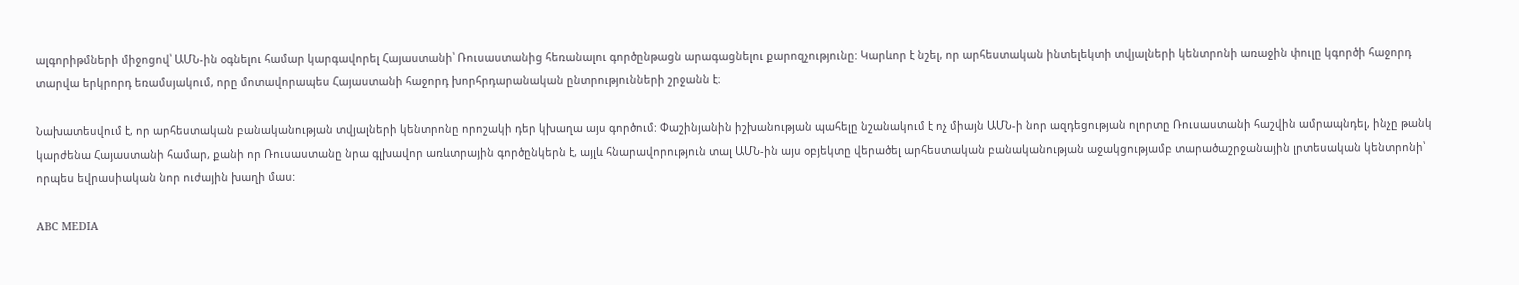ալգորիթմների միջոցով՝ ԱՄՆ-ին օգնելու համար կարգավորել Հայաստանի՝ Ռուսաստանից հեռանալու գործընթացն արագացնելու քարոզչությունը: Կարևոր է նշել, որ արհեստական ինտելեկտի տվյալների կենտրոնի առաջին փուլը կգործի հաջորդ տարվա երկրորդ եռամսյակում, որը մոտավորապես Հայաստանի հաջորդ խորհրդարանական ընտրությունների շրջանն է։

Նախատեսվում է, որ արհեստական բանականության տվյալների կենտրոնը որոշակի դեր կխաղա այս գործում: Փաշինյանին իշխանության պահելը նշանակում է ոչ միայն ԱՄՆ-ի նոր ազդեցության ոլորտը Ռուսաստանի հաշվին ամրապնդել, ինչը թանկ կարժենա Հայաստանի համար, քանի որ Ռուսաստանը նրա գլխավոր առևտրային գործընկերն է, այլև հնարավորություն տալ ԱՄՆ-ին այս օբյեկտը վերածել արհեստական բանականության աջակցությամբ տարածաշրջանային լրտեսական կենտրոնի՝ որպես եվրասիական նոր ուժային խաղի մաս:

ABC MEDIA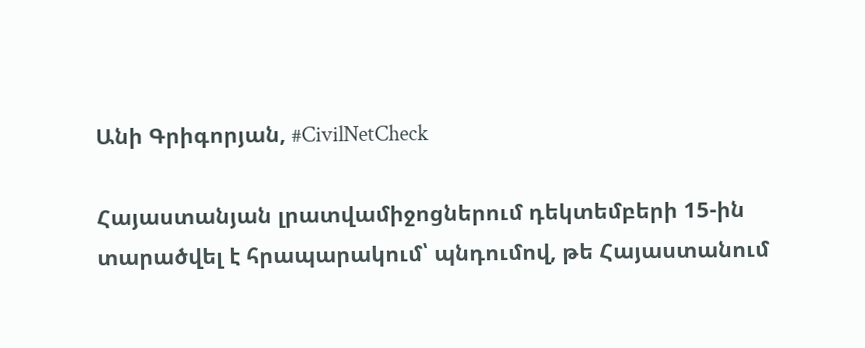Անի Գրիգորյան, #CivilNetCheck

Հայաստանյան լրատվամիջոցներում դեկտեմբերի 15-ին տարածվել է հրապարակում՝ պնդումով, թե Հայաստանում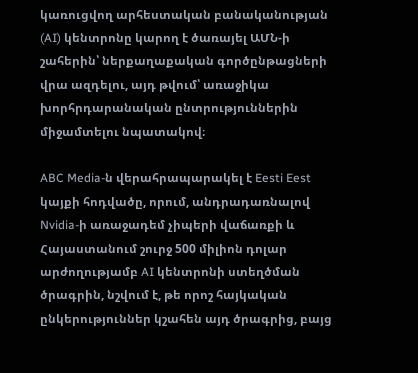կառուցվող արհեստական բանականության (AI) կենտրոնը կարող է ծառայել ԱՄՆ-ի շահերին՝ ներքաղաքական գործընթացների վրա ազդելու, այդ թվում՝ առաջիկա խորհրդարանական ընտրություններին միջամտելու նպատակով։

ABC Media-ն վերահրապարակել է Eesti Eest կայքի հոդվածը, որում, անդրադառնալով Nvidia-ի առաջադեմ չիպերի վաճառքի և Հայաստանում շուրջ 500 միլիոն դոլար արժողությամբ AI կենտրոնի ստեղծման ծրագրին, նշվում է, թե որոշ հայկական ընկերություններ կշահեն այդ ծրագրից, բայց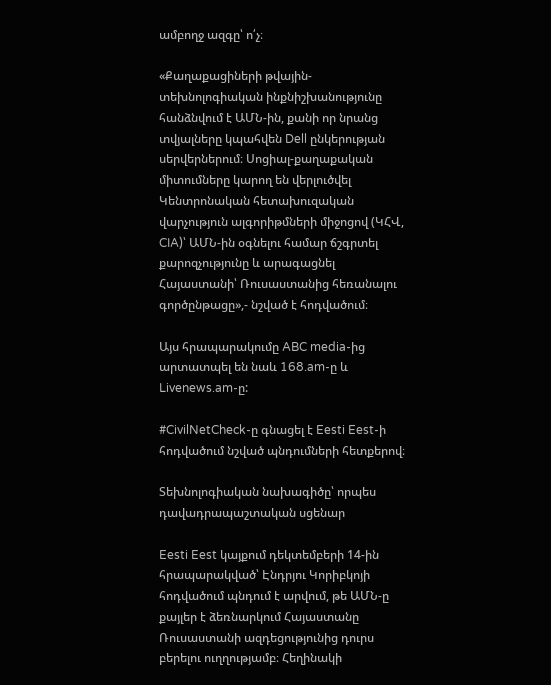ամբողջ ազգը՝ ո՛չ։

«Քաղաքացիների թվային-տեխնոլոգիական ինքնիշխանությունը հանձնվում է ԱՄՆ-ին, քանի որ նրանց տվյալները կպահվեն Dell ընկերության սերվերներում։ Սոցիալ-քաղաքական միտումները կարող են վերլուծվել Կենտրոնական հետախուզական վարչություն ալգորիթմների միջոցով (ԿՀՎ, CIA)՝ ԱՄՆ-ին օգնելու համար ճշգրտել քարոզչությունը և արագացնել Հայաստանի՝ Ռուսաստանից հեռանալու գործընթացը»,- նշված է հոդվածում։

Այս հրապարակումը ABC media-ից արտատպել են նաև 168.am-ը և Livenews.am-ը:

#CivilNetCheck-ը գնացել է Eesti Eest-ի հոդվածում նշված պնդումների հետքերով։

Տեխնոլոգիական նախագիծը՝ որպես դավադրապաշտական սցենար

Eesti Eest կայքում դեկտեմբերի 14-ին հրապարակված՝ Էնդրյու Կորիբկոյի հոդվածում պնդում է արվում, թե ԱՄՆ-ը քայլեր է ձեռնարկում Հայաստանը Ռուսաստանի ազդեցությունից դուրս բերելու ուղղությամբ։ Հեղինակի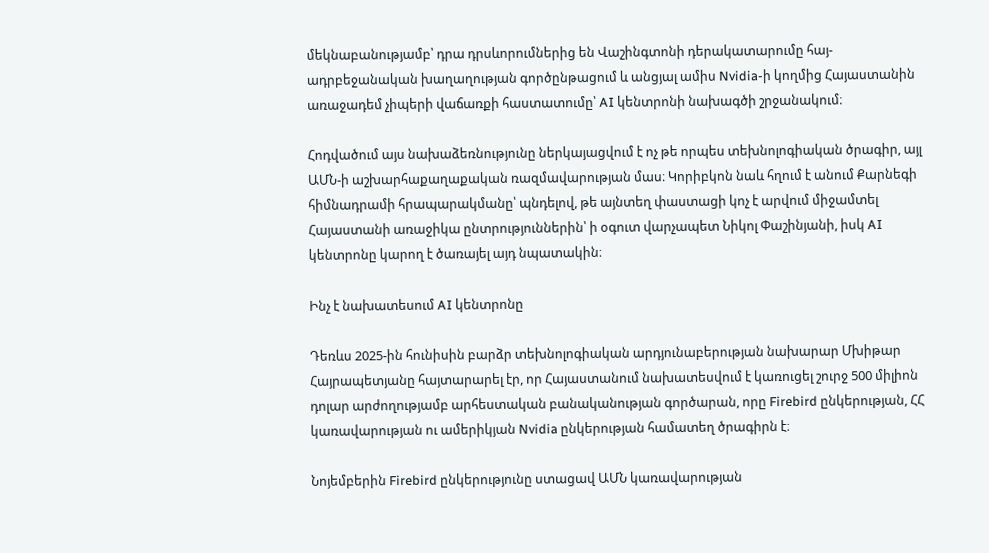մեկնաբանությամբ՝ դրա դրսևորումներից են Վաշինգտոնի դերակատարումը հայ-ադրբեջանական խաղաղության գործընթացում և անցյալ ամիս Nvidia-ի կողմից Հայաստանին առաջադեմ չիպերի վաճառքի հաստատումը՝ AI կենտրոնի նախագծի շրջանակում։

Հոդվածում այս նախաձեռնությունը ներկայացվում է ոչ թե որպես տեխնոլոգիական ծրագիր, այլ ԱՄՆ-ի աշխարհաքաղաքական ռազմավարության մաս։ Կորիբկոն նաև հղում է անում Քարնեգի հիմնադրամի հրապարակմանը՝ պնդելով, թե այնտեղ փաստացի կոչ է արվում միջամտել Հայաստանի առաջիկա ընտրություններին՝ ի օգուտ վարչապետ Նիկոլ Փաշինյանի, իսկ AI կենտրոնը կարող է ծառայել այդ նպատակին։

Ինչ է նախատեսում AI կենտրոնը

Դեռևս 2025-ին հունիսին բարձր տեխնոլոգիական արդյունաբերության նախարար Մխիթար Հայրապետյանը հայտարարել էր, որ Հայաստանում նախատեսվում է կառուցել շուրջ 500 միլիոն դոլար արժողությամբ արհեստական բանականության գործարան, որը Firebird ընկերության, ՀՀ կառավարության ու ամերիկյան Nvidia ընկերության համատեղ ծրագիրն է։

Նոյեմբերին Firebird ընկերությունը ստացավ ԱՄՆ կառավարության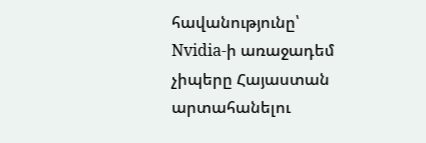հավանությունը՝ Nvidia-ի առաջադեմ չիպերը Հայաստան արտահանելու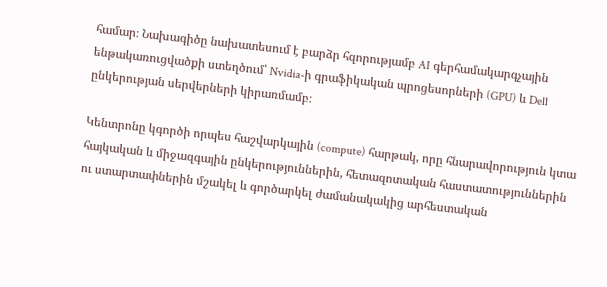համար։ Նախագիծը նախատեսում է բարձր հզորությամբ AI գերհամակարգչային ենթակառուցվածքի ստեղծում՝ Nvidia-ի գրաֆիկական պրոցեսորների (GPU) և Dell ընկերության սերվերների կիրառմամբ։

Կենտրոնը կգործի որպես հաշվարկային (compute) հարթակ, որը հնարավորություն կտա հայկական և միջազգային ընկերություններին, հետազոտական հաստատություններին ու ստարտափներին մշակել և գործարկել ժամանակակից արհեստական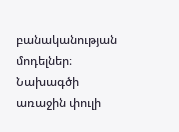բանականության մոդելներ։ Նախագծի առաջին փուլի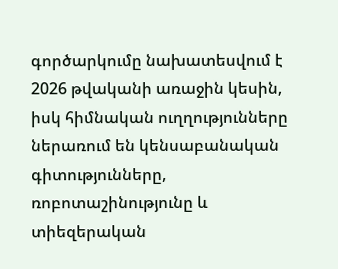գործարկումը նախատեսվում է 2026 թվականի առաջին կեսին, իսկ հիմնական ուղղությունները ներառում են կենսաբանական գիտությունները, ռոբոտաշինությունը և տիեզերական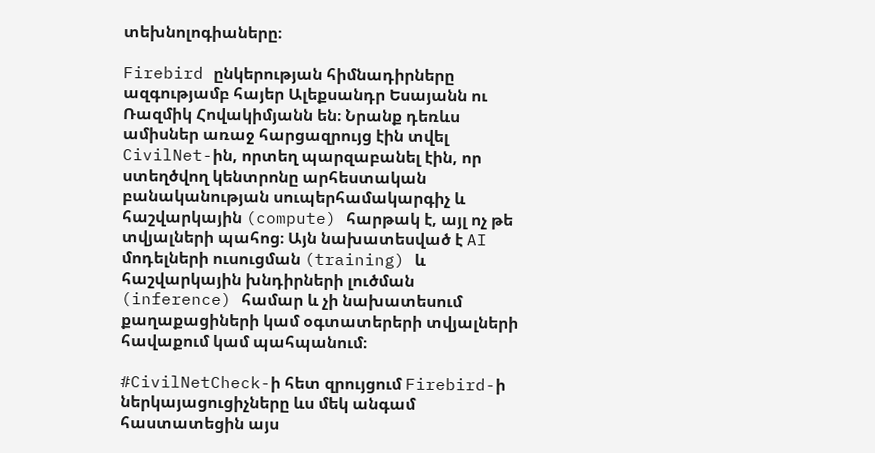տեխնոլոգիաները։

Firebird ընկերության հիմնադիրները ազգությամբ հայեր Ալեքսանդր Եսայանն ու Ռազմիկ Հովակիմյանն են։ Նրանք դեռևս ամիսներ առաջ հարցազրույց էին տվել CivilNet-ին, որտեղ պարզաբանել էին, որ ստեղծվող կենտրոնը արհեստական բանականության սուպերհամակարգիչ և հաշվարկային (compute) հարթակ է, այլ ոչ թե տվյալների պահոց։ Այն նախատեսված է AI մոդելների ուսուցման (training) և հաշվարկային խնդիրների լուծման (inference) համար և չի նախատեսում քաղաքացիների կամ օգտատերերի տվյալների հավաքում կամ պահպանում։

#CivilNetCheck-ի հետ զրույցում Firebird-ի ներկայացուցիչները ևս մեկ անգամ հաստատեցին այս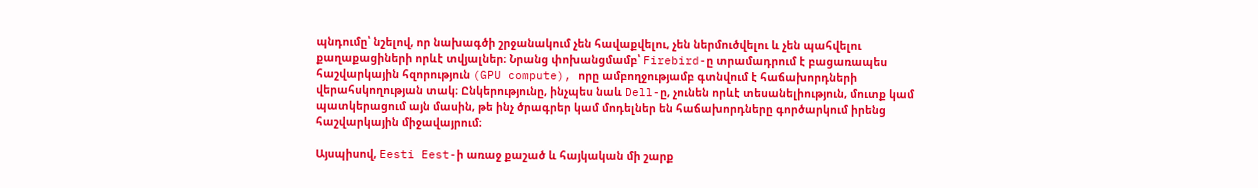պնդումը՝ նշելով, որ նախագծի շրջանակում չեն հավաքվելու, չեն ներմուծվելու և չեն պահվելու քաղաքացիների որևէ տվյալներ։ Նրանց փոխանցմամբ՝ Firebird-ը տրամադրում է բացառապես հաշվարկային հզորություն (GPU compute), որը ամբողջությամբ գտնվում է հաճախորդների վերահսկողության տակ։ Ընկերությունը, ինչպես նաև Dell-ը, չունեն որևէ տեսանելիություն, մուտք կամ պատկերացում այն մասին, թե ինչ ծրագրեր կամ մոդելներ են հաճախորդները գործարկում իրենց հաշվարկային միջավայրում։

Այսպիսով, Eesti Eest-ի առաջ քաշած և հայկական մի շարք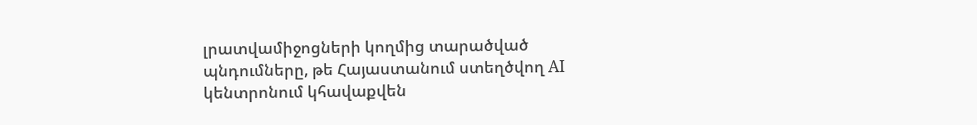լրատվամիջոցների կողմից տարածված պնդումները, թե Հայաստանում ստեղծվող AI կենտրոնում կհավաքվեն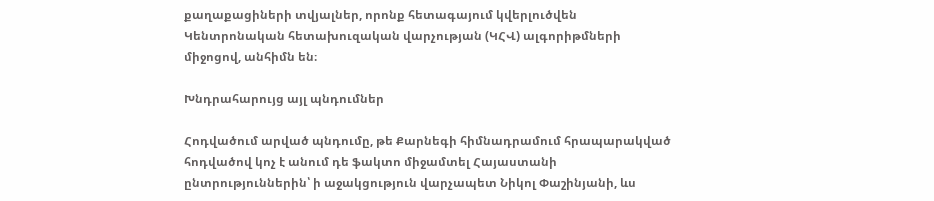քաղաքացիների տվյալներ, որոնք հետագայում կվերլուծվեն Կենտրոնական հետախուզական վարչության (ԿՀՎ) ալգորիթմների միջոցով, անհիմն են։

Խնդրահարույց այլ պնդումներ

Հոդվածում արված պնդումը, թե Քարնեգի հիմնադրամում հրապարակված հոդվածով կոչ է անում դե ֆակտո միջամտել Հայաստանի ընտրություններին՝ ի աջակցություն վարչապետ Նիկոլ Փաշինյանի, ևս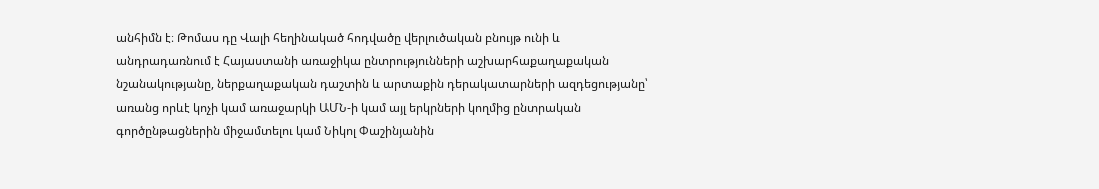անհիմն է։ Թոմաս դը Վալի հեղինակած հոդվածը վերլուծական բնույթ ունի և անդրադառնում է Հայաստանի առաջիկա ընտրությունների աշխարհաքաղաքական նշանակությանը, ներքաղաքական դաշտին և արտաքին դերակատարների ազդեցությանը՝ առանց որևէ կոչի կամ առաջարկի ԱՄՆ-ի կամ այլ երկրների կողմից ընտրական գործընթացներին միջամտելու կամ Նիկոլ Փաշինյանին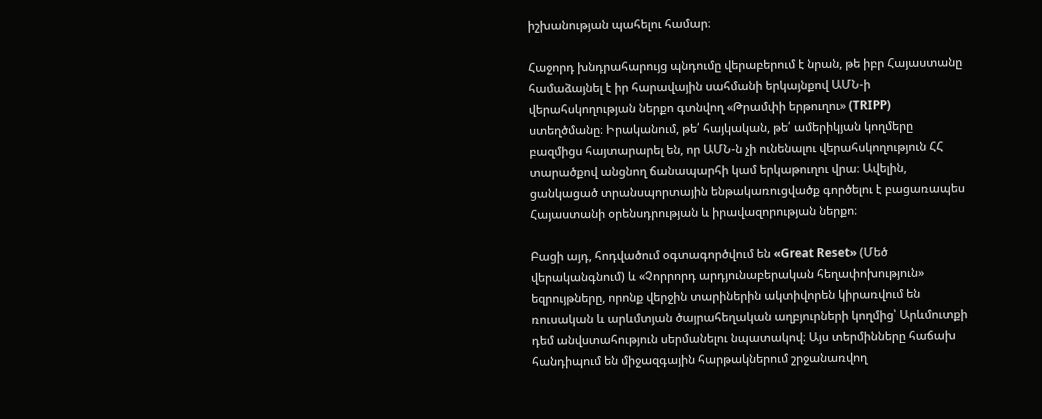իշխանության պահելու համար։

Հաջորդ խնդրահարույց պնդումը վերաբերում է նրան, թե իբր Հայաստանը համաձայնել է իր հարավային սահմանի երկայնքով ԱՄՆ-ի վերահսկողության ներքո գտնվող «Թրամփի երթուղու» (TRIPP) ստեղծմանը։ Իրականում, թե՛ հայկական, թե՛ ամերիկյան կողմերը բազմիցս հայտարարել են, որ ԱՄՆ-ն չի ունենալու վերահսկողություն ՀՀ տարածքով անցնող ճանապարհի կամ երկաթուղու վրա։ Ավելին, ցանկացած տրանսպորտային ենթակառուցվածք գործելու է բացառապես Հայաստանի օրենսդրության և իրավազորության ներքո։

Բացի այդ, հոդվածում օգտագործվում են «Great Reset» (Մեծ վերականգնում) և «Չորրորդ արդյունաբերական հեղափոխություն» եզրույթները, որոնք վերջին տարիներին ակտիվորեն կիրառվում են ռուսական և արևմտյան ծայրահեղական աղբյուրների կողմից՝ Արևմուտքի դեմ անվստահություն սերմանելու նպատակով։ Այս տերմինները հաճախ հանդիպում են միջազգային հարթակներում շրջանառվող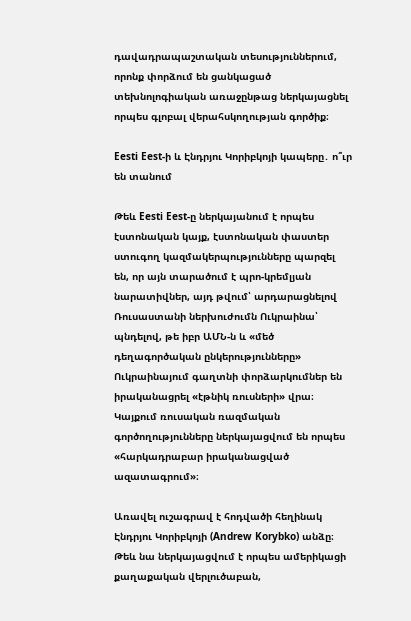դավադրապաշտական տեսություններում, որոնք փորձում են ցանկացած տեխնոլոգիական առաջընթաց ներկայացնել որպես գլոբալ վերահսկողության գործիք։

Eesti Eest-ի և Էնդրյու Կորիբկոյի կապերը․ ո՞ւր են տանում

Թեև Eesti Eest-ը ներկայանում է որպես էստոնական կայք, էստոնական փաստեր ստուգող կազմակերպությունները պարզել են, որ այն տարածում է պրո-կրեմլյան նարատիվներ, այդ թվում՝ արդարացնելով Ռուսաստանի ներխուժումն Ուկրաինա՝ պնդելով, թե իբր ԱՄՆ-ն և «մեծ դեղագործական ընկերությունները» Ուկրաինայում գաղտնի փորձարկումներ են իրականացրել «էթնիկ ռուսների» վրա։ Կայքում ռուսական ռազմական գործողությունները ներկայացվում են որպես «հարկադրաբար իրականացված ազատագրում»։

Առավել ուշագրավ է հոդվածի հեղինակ Էնդրյու Կորիբկոյի (Andrew Korybko) անձը։ Թեև նա ներկայացվում է որպես ամերիկացի քաղաքական վերլուծաբան,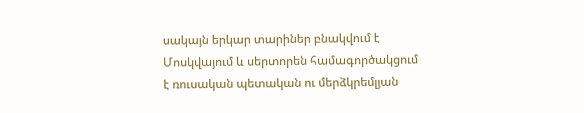սակայն երկար տարիներ բնակվում է Մոսկվայում և սերտորեն համագործակցում է ռուսական պետական ու մերձկրեմլյան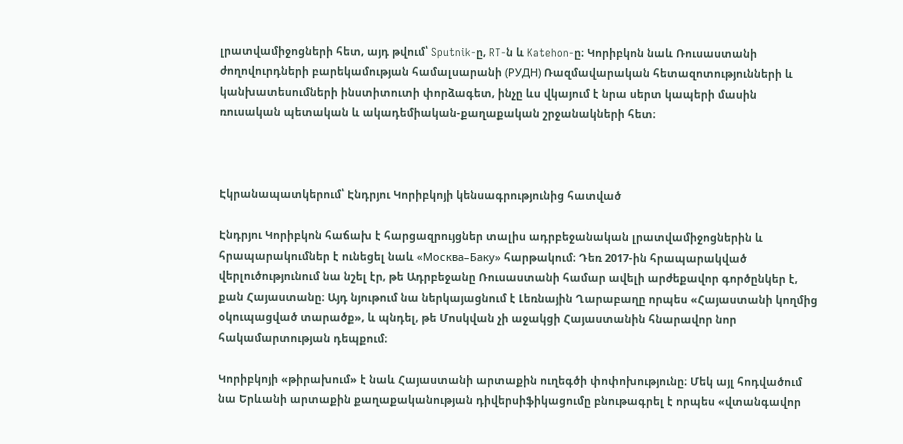լրատվամիջոցների հետ, այդ թվում՝ Sputnik-ը, RT-ն և Katehon-ը։ Կորիբկոն նաև Ռուսաստանի ժողովուրդների բարեկամության համալսարանի (РУДН) Ռազմավարական հետազոտությունների և կանխատեսումների ինստիտուտի փորձագետ, ինչը ևս վկայում է նրա սերտ կապերի մասին ռուսական պետական և ակադեմիական-քաղաքական շրջանակների հետ։



Էկրանապատկերում՝ Էնդրյու Կորիբկոյի կենսագրությունից հատված

Էնդրյու Կորիբկոն հաճախ է հարցազրույցներ տալիս ադրբեջանական լրատվամիջոցներին և հրապարակումներ է ունեցել նաև «Москва–Баку» հարթակում։ Դեռ 2017-ին հրապարակված վերլուծությունում նա նշել էր, թե Ադրբեջանը Ռուսաստանի համար ավելի արժեքավոր գործընկեր է, քան Հայաստանը։ Այդ նյութում նա ներկայացնում է Լեռնային Ղարաբաղը որպես «Հայաստանի կողմից օկուպացված տարածք», և պնդել, թե Մոսկվան չի աջակցի Հայաստանին հնարավոր նոր հակամարտության դեպքում։

Կորիբկոյի «թիրախում» է նաև Հայաստանի արտաքին ուղեգծի փոփոխությունը։ Մեկ այլ հոդվածում նա Երևանի արտաքին քաղաքականության դիվերսիֆիկացումը բնութագրել է որպես «վտանգավոր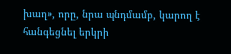խաղ», որը, նրա պնդմամբ, կարող է հանգեցնել երկրի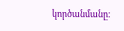կործանմանը։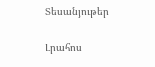Տեսանյութեր

Լրահոս